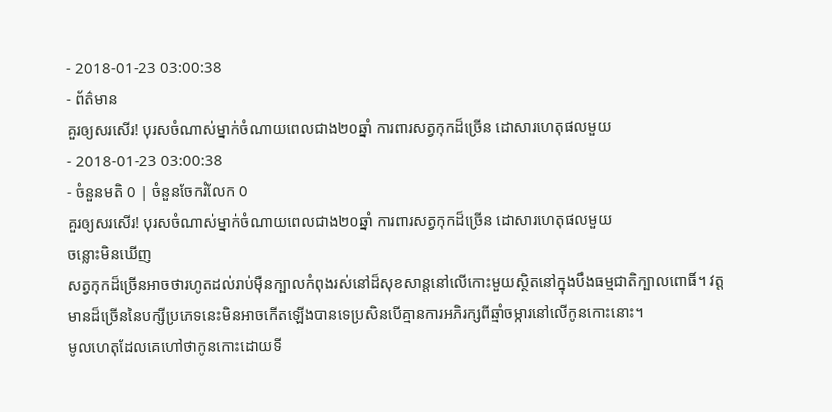- 2018-01-23 03:00:38
- ព័ត៌មាន
គួរឲ្យសរសើរ! បុរសចំណាស់ម្នាក់ចំណាយពេលជាង២០ឆ្នាំ ការពារសត្វកុកដ៏ច្រើន ដោសារហេតុផលមួយ
- 2018-01-23 03:00:38
- ចំនួនមតិ 0 | ចំនួនចែករំលែក 0
គួរឲ្យសរសើរ! បុរសចំណាស់ម្នាក់ចំណាយពេលជាង២០ឆ្នាំ ការពារសត្វកុកដ៏ច្រើន ដោសារហេតុផលមួយ
ចន្លោះមិនឃើញ
សត្វកុកដ៏ច្រើនអាចថារហូតដល់រាប់ម៉ឺនក្បាលកំពុងរស់នៅដ៏សុខសាន្តនៅលើកោះមួយស្ថិតនៅក្នុងបឹងធម្មជាតិក្បាលពោធិ៍។ វត្តមានដ៏ច្រើននៃបក្សីប្រភេទនេះមិនអាចកើតឡើងបានទេប្រសិនបើគ្មានការអភិរក្សពីឆ្មាំចម្ការនៅលើកូនកោះនោះ។
មូលហេតុដែលគេហៅថាកូនកោះដោយទី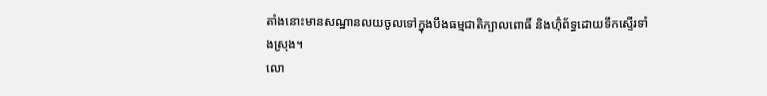តាំងនោះមានសណ្ឋានលយចូលទៅក្នុងបឹងធម្មជាតិក្បាលពោធិ៍ និងហ៊ុំព័ទ្ធដោយទឹកស្ទើរទាំងស្រុង។
លោ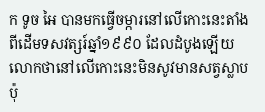ក ទូច អៃ បានមកធ្វើចម្ការនៅលើកោះនេះតាំងពីដើមទសវត្សរ៍ឆ្នាំ១៩៩០ ដែលដំបូងឡើយលោកថានៅលើកោះនេះមិនសូវមានសត្វស្លាបប៉ុ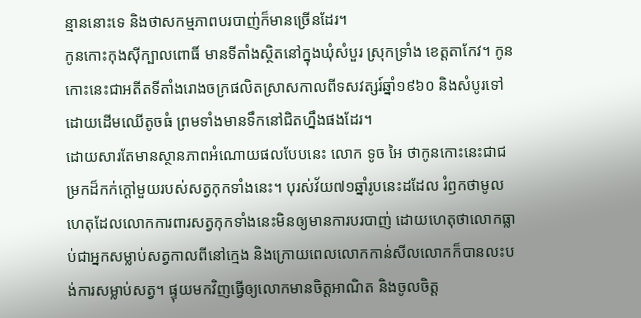ន្មាននោះទេ និងថាសកម្មភាពបរបាញ់ក៏មានច្រើនដែរ។
កូនកោះកុងស៊ីក្បាលពោធិ៍ មានទីតាំងស្ថិតនៅក្នុងឃុំសំបួរ ស្រុកទ្រាំង ខេត្តតាកែវ។ កូនកោះនេះជាអតីតទីតាំងរោងចក្រផលិតស្រាសកាលពីទសវត្សរ៍ឆ្នាំ១៩៦០ និងសំបូរទៅដោយដើមឈើតូចធំ ព្រមទាំងមានទឹកនៅជិតហ្នឹងផងដែរ។
ដោយសារតែមានស្ថានភាពអំណោយផលបែបនេះ លោក ទូច អៃ ថាកូនកោះនេះជាជម្រកដ៏កក់ក្តៅមួយរបស់សត្វកុកទាំងនេះ។ បុរស់វ័យ៧១ឆ្នាំរូបនេះដដែល រំឭកថាមូលហេតុដែលលោកការពារសត្វកុកទាំងនេះមិនឲ្យមានការបរបាញ់ ដោយហេតុថាលោកធ្លាប់ជាអ្នកសម្លាប់សត្វកាលពីនៅក្មេង និងក្រោយពេលលោកកាន់សីលលោកក៏បានលះបង់ការសម្លាប់សត្វ។ ផ្ទុយមកវិញធ្វើឲ្យលោកមានចិត្តអាណិត និងចូលចិត្ត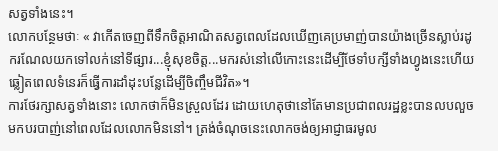សត្វទាំងនេះ។
លោកបន្ថែមថាៈ « វាកើតចេញពីទឹកចិត្តអាណិតសត្វពេលដែលឃើញគេប្រមាញ់បានយ៉ាងច្រើនស្លាប់រដូករណែលយកទៅលក់នៅទីផ្សារ...ខ្ញុំសុខចិត្ត...មករស់នៅលើកោះនេះដើម្បីថែទាំបក្សីទាំងហ្វូងនេះហើយឆ្លៀតពេលទំនេរក៏ធ្វើការដាំដុះបន្លែដើម្បីចិញ្ចឹមជីវិត»។
ការថែរក្សាសត្វទាំងនោះ លោកថាក៏មិនស្រួលដែរ ដោយហេតុថានៅតែមានប្រជាពលរដ្ឋខ្លះបានលបលួចមកបរបាញ់នៅពេលដែលលោកមិននៅ។ ត្រង់ចំណុចនេះលោកចង់ឲ្យអាជ្ញាធរមូល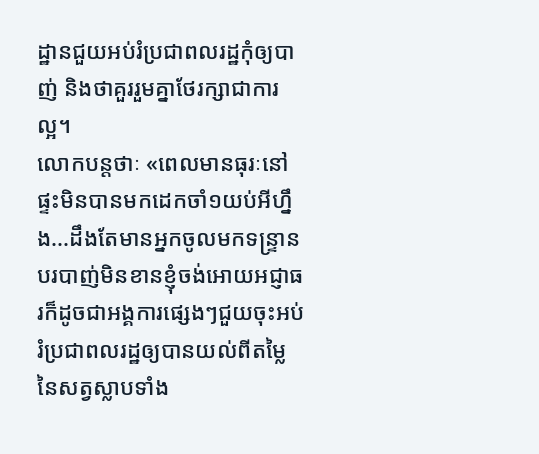ដ្ឋានជួយអប់រំប្រជាពលរដ្ឋកុំឲ្យបាញ់ និងថាគួររួមគ្នាថែរក្សាជាការល្អ។
លោកបន្តថាៈ «ពេលមានធុរៈនៅផ្ទះមិនបានមកដេកចាំ១យប់អីហ្នឹង...ដឹងតែមានអ្នកចូលមកទន្រ្ទានបរបាញ់មិនខានខ្ញុំចង់អោយអជ្ញាធរក៏ដូចជាអង្គការផ្សេងៗជួយចុះអប់រំប្រជាពលរដ្ឋឲ្យបានយល់ពីតម្លៃនៃសត្វស្លាបទាំង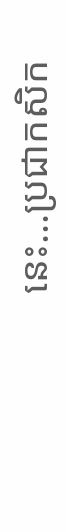នេះ...ប្រជាកសិក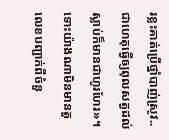រខ្លះគាត់ប្រើថ្នាំបាញ់ស្រូវ..ជាហេតុធ្វើឲ្យពុលសត្វដល់ស្លាប់ក៏មានជាហូរហែរ»។
ទោះយ៉ាងណាមិនមានតួលេខបញ្ជាក់ពីចំនួ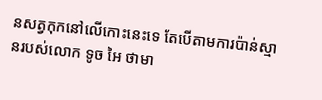នសត្វកុកនៅលើកោះនេះទេ តែបើតាមការប៉ាន់ស្មានរបស់លោក ទូច អៃ ថាមា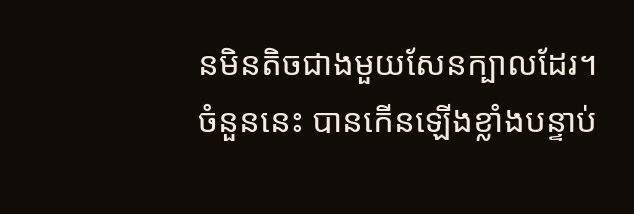នមិនតិចជាងមួយសែនក្បាលដែរ។ ចំនួននេះ បានកើនឡើងខ្លាំងបន្ទាប់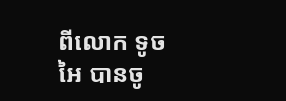ពីលោក ទូច អៃ បានចូ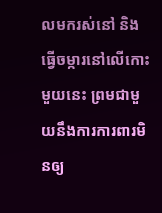លមករស់នៅ និងធ្វើចម្ការនៅលើកោះមួយនេះ ព្រមជាមួយនឹងការការពារមិនឲ្យ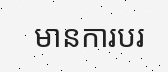មានការបរ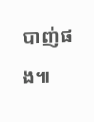បាញ់ផង៕